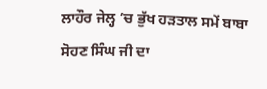ਲਾਹੌਰ ਜੇਲ੍ਹ ’ਚ ਭੁੱਖ ਹੜਤਾਲ ਸਮੇਂ ਬਾਬਾ ਸੋਹਣ ਸਿੰਘ ਜੀ ਦਾ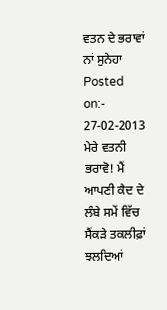ਵਤਨ ਦੇ ਭਰਾਵਾਂ ਨਾਂ ਸੁਨੇਹਾ
Posted on:- 27-02-2013
ਮੇਰੇ ਵਤਨੀ ਭਰਾਵੋ! ਮੈਂ ਆਪਣੀ ਕੈਦ ਦੇ ਲੰਬੇ ਸਮੇਂ ਵਿੱਚ ਸੈਂਕੜੇ ਤਕਲੀਫ਼ਾਂ ਝਲਦਿਆਂ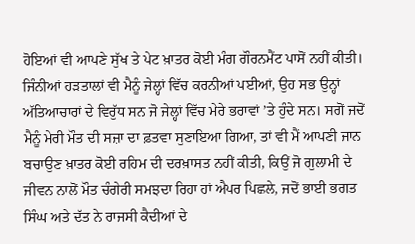ਹੋਇਆਂ ਵੀ ਆਪਣੇ ਸੁੱਖ ਤੇ ਪੇਟ ਖ਼ਾਤਰ ਕੋਈ ਮੰਗ ਗੌਰਨਮੈਂਟ ਪਾਸੋਂ ਨਹੀਂ ਕੀਤੀ। ਜਿੰਨੀਆਂ ਹੜਤਾਲਾਂ ਵੀ ਮੈਨੂੰ ਜੇਲ੍ਹਾਂ ਵਿੱਚ ਕਰਨੀਆਂ ਪਈਆਂ, ਉਹ ਸਭ ਉਨ੍ਹਾਂ ਅੱਤਿਆਚਾਰਾਂ ਦੇ ਵਿਰੁੱਧ ਸਨ ਜੋ ਜੇਲ੍ਹਾਂ ਵਿੱਚ ਮੇਰੇ ਭਰਾਵਾਂ ’ਤੇ ਹੁੰਦੇ ਸਨ। ਸਗੋਂ ਜਦੋਂ ਮੈਨੂੰ ਮੇਰੀ ਮੌਤ ਦੀ ਸਜ਼ਾ ਦਾ ਫ਼ਤਵਾ ਸੁਣਾਇਆ ਗਿਆ, ਤਾਂ ਵੀ ਮੈਂ ਆਪਣੀ ਜਾਨ ਬਚਾਉਣ ਖ਼ਾਤਰ ਕੋਈ ਰਹਿਮ ਦੀ ਦਰਖ਼ਾਸਤ ਨਹੀਂ ਕੀਤੀ, ਕਿਉਂ ਜੋ ਗੁਲਾਮੀ ਦੇ ਜੀਵਨ ਨਾਲੋਂ ਮੌਤ ਚੰਗੇਰੀ ਸਮਝਦਾ ਰਿਹਾ ਹਾਂ ਐਪਰ ਪਿਛਲੇ, ਜਦੋਂ ਭਾਈ ਭਗਤ ਸਿੰਘ ਅਤੇ ਦੱਤ ਨੇ ਰਾਜਸੀ ਕੈਦੀਆਂ ਦੇ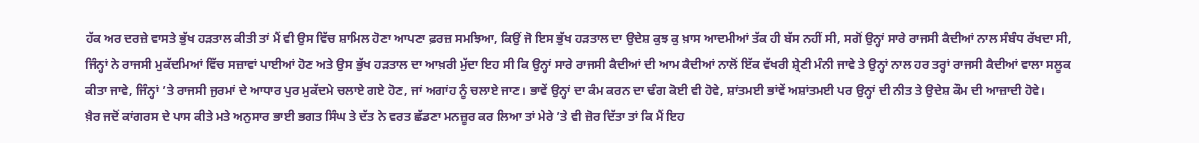ਹੱਕ ਅਰ ਦਰਜ਼ੇ ਵਾਸਤੇ ਭੁੱਖ ਹੜਤਾਲ ਕੀਤੀ ਤਾਂ ਮੈਂ ਵੀ ਉਸ ਵਿੱਚ ਸ਼ਾਮਿਲ ਹੋਣਾ ਆਪਣਾ ਫ਼ਰਜ਼ ਸਮਝਿਆ, ਕਿਉਂ ਜੋ ਇਸ ਭੁੱਖ ਹੜਤਾਲ ਦਾ ਉਦੇਸ਼ ਕੁਝ ਕੁ ਖ਼ਾਸ ਆਦਮੀਆਂ ਤੱਕ ਹੀ ਬੱਸ ਨਹੀਂ ਸੀ, ਸਗੋਂ ਉਨ੍ਹਾਂ ਸਾਰੇ ਰਾਜਸੀ ਕੈਦੀਆਂ ਨਾਲ ਸੰਬੰਧ ਰੱਖਦਾ ਸੀ, ਜਿੰਨ੍ਹਾਂ ਨੇ ਰਾਜਸੀ ਮੁਕੱਦਮਿਆਂ ਵਿੱਚ ਸਜ਼ਾਵਾਂ ਪਾਈਆਂ ਹੋਣ ਅਤੇ ਉਸ ਭੁੱਖ ਹੜਤਾਲ ਦਾ ਆਖ਼ਰੀ ਮੁੱਦਾ ਇਹ ਸੀ ਕਿ ਉਨ੍ਹਾਂ ਸਾਰੇ ਰਾਜਸੀ ਕੈਦੀਆਂ ਦੀ ਆਮ ਕੈਦੀਆਂ ਨਾਲੋਂ ਇੱਕ ਵੱਖਰੀ ਸ਼੍ਰੇਣੀ ਮੰਨੀ ਜਾਵੇ ਤੇ ਉਨ੍ਹਾਂ ਨਾਲ ਹਰ ਤਰ੍ਹਾਂ ਰਾਜਸੀ ਕੈਦੀਆਂ ਵਾਲਾ ਸਲੂਕ ਕੀਤਾ ਜਾਵੇ, ਜਿੰਨ੍ਹਾਂ ’ਤੇ ਰਾਜਸੀ ਜੁਰਮਾਂ ਦੇ ਆਧਾਰ ਪੁਰ ਮੁਕੱਦਮੇ ਚਲਾਏ ਗਏ ਹੋਣ, ਜਾਂ ਅਗਾਂਹ ਨੂੰ ਚਲਾਏ ਜਾਣ। ਭਾਵੇਂ ਉਨ੍ਹਾਂ ਦਾ ਕੰਮ ਕਰਨ ਦਾ ਢੰਗ ਕੋਈ ਵੀ ਹੋਵੇ, ਸ਼ਾਂਤਮਈ ਭਾਂਵੇਂ ਅਸ਼ਾਂਤਮਈ ਪਰ ਉਨ੍ਹਾਂ ਦੀ ਨੀਤ ਤੇ ਉਦੇਸ਼ ਕੌਮ ਦੀ ਆਜ਼ਾਦੀ ਹੋਵੇ।
ਖ਼ੈਰ ਜਦੋਂ ਕਾਂਗਰਸ ਦੇ ਪਾਸ ਕੀਤੇ ਮਤੇ ਅਨੁਸਾਰ ਭਾਈ ਭਗਤ ਸਿੰਘ ਤੇ ਦੱਤ ਨੇ ਵਰਤ ਛੱਡਣਾ ਮਨਜ਼ੂਰ ਕਰ ਲਿਆ ਤਾਂ ਮੇਰੇ ’ਤੇ ਵੀ ਜ਼ੋਰ ਦਿੱਤਾ ਤਾਂ ਕਿ ਮੈਂ ਇਹ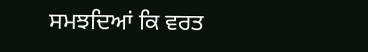ਸਮਝਦਿਆਂ ਕਿ ਵਰਤ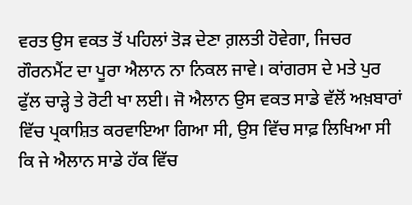ਵਰਤ ਉਸ ਵਕਤ ਤੋਂ ਪਹਿਲਾਂ ਤੋੜ ਦੇਣਾ ਗ਼ਲਤੀ ਹੋਵੇਗਾ, ਜਿਚਰ ਗੌਰਨਮੈਂਟ ਦਾ ਪੂਰਾ ਐਲਾਨ ਨਾ ਨਿਕਲ ਜਾਵੇ। ਕਾਂਗਰਸ ਦੇ ਮਤੇ ਪੁਰ ਫੁੱਲ ਚਾੜ੍ਹੇ ਤੇ ਰੋਟੀ ਖਾ ਲਈ। ਜੋ ਐਲਾਨ ਉਸ ਵਕਤ ਸਾਡੇ ਵੱਲੋਂ ਅਖ਼ਬਾਰਾਂ ਵਿੱਚ ਪ੍ਰਕਾਸ਼ਿਤ ਕਰਵਾਇਆ ਗਿਆ ਸੀ, ਉਸ ਵਿੱਚ ਸਾਫ਼ ਲਿਖਿਆ ਸੀ ਕਿ ਜੇ ਐਲਾਨ ਸਾਡੇ ਹੱਕ ਵਿੱਚ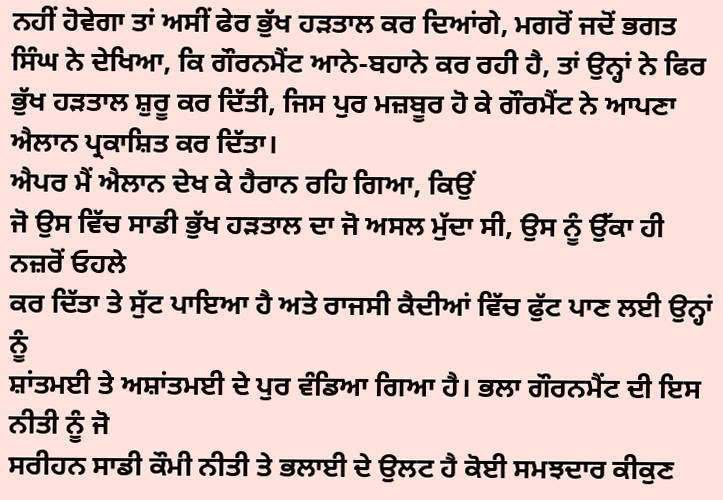ਨਹੀਂ ਹੋਵੇਗਾ ਤਾਂ ਅਸੀਂ ਫੇਰ ਭੁੱਖ ਹੜਤਾਲ ਕਰ ਦਿਆਂਗੇ, ਮਗਰੋਂ ਜਦੋਂ ਭਗਤ ਸਿੰਘ ਨੇ ਦੇਖਿਆ, ਕਿ ਗੌਰਨਮੈਂਟ ਆਨੇ-ਬਹਾਨੇ ਕਰ ਰਹੀ ਹੈ, ਤਾਂ ਉਨ੍ਹਾਂ ਨੇ ਫਿਰ ਭੁੱਖ ਹੜਤਾਲ ਸ਼ੁਰੂ ਕਰ ਦਿੱਤੀ, ਜਿਸ ਪੁਰ ਮਜ਼ਬੂਰ ਹੋ ਕੇ ਗੌਰਮੈਂਟ ਨੇ ਆਪਣਾ ਐਲਾਨ ਪ੍ਰਕਾਸ਼ਿਤ ਕਰ ਦਿੱਤਾ।
ਐਪਰ ਮੈਂ ਐਲਾਨ ਦੇਖ ਕੇ ਹੈਰਾਨ ਰਹਿ ਗਿਆ, ਕਿਉਂ
ਜੋ ਉਸ ਵਿੱਚ ਸਾਡੀ ਭੁੱਖ ਹੜਤਾਲ ਦਾ ਜੋ ਅਸਲ ਮੁੱਦਾ ਸੀ, ਉਸ ਨੂੰ ਉੱਕਾ ਹੀ ਨਜ਼ਰੋਂ ਓਹਲੇ
ਕਰ ਦਿੱਤਾ ਤੇ ਸੁੱਟ ਪਾਇਆ ਹੈ ਅਤੇ ਰਾਜਸੀ ਕੈਦੀਆਂ ਵਿੱਚ ਫੁੱਟ ਪਾਣ ਲਈ ਉਨ੍ਹਾਂ ਨੂੰ
ਸ਼ਾਂਤਮਈ ਤੇ ਅਸ਼ਾਂਤਮਈ ਦੇ ਪੁਰ ਵੰਡਿਆ ਗਿਆ ਹੈ। ਭਲਾ ਗੌਰਨਮੈਂਟ ਦੀ ਇਸ ਨੀਤੀ ਨੂੰ ਜੋ
ਸਰੀਹਨ ਸਾਡੀ ਕੌਮੀ ਨੀਤੀ ਤੇ ਭਲਾਈ ਦੇ ਉਲਟ ਹੈ ਕੋਈ ਸਮਝਦਾਰ ਕੀਕੁਣ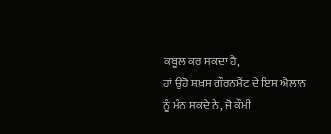ਕਬੂਲ ਕਰ ਸਕਦਾ ਹੈ,
ਹਾਂ ਉਹੋ ਸ਼ਖ਼ਸ ਗੌਰਨਮੈਂਟ ਦੇ ਇਸ ਐਲਾਨ ਨੂੰ ਮੰਨ ਸਕਦੇ ਨੇ, ਜੋ ਕੌਮੀ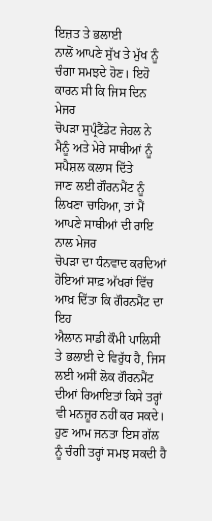ਇਜ਼ਤ ਤੇ ਭਲਾਈ
ਨਾਲੋਂ ਆਪਣੇ ਸੁੱਖ ਤੇ ਮੁੱਖ ਨੂੰ ਚੰਗਾ ਸਮਝਦੇ ਹੋਣ। ਇਹੋ ਕਾਰਨ ਸੀ ਕਿ ਜਿਸ ਦਿਨ ਮੇਜਰ
ਚੋਪੜਾ ਸੁਪ੍ਰੰਟੈਂਡੇਟ ਜੇਹਲ ਨੇ ਮੈਨੂੰ ਅਤੇ ਮੇਰੇ ਸਾਥੀਆਂ ਨੂੰ ਸਪੈਸ਼ਲ ਕਲਾਸ ਦਿੱਤੇ
ਜਾਣ ਲਈ ਗੌਰਨਮੈਂਟ ਨੂੰ ਲਿਖਣਾ ਚਾਹਿਆ, ਤਾਂ ਮੈਂ ਆਪਣੇ ਸਾਥੀਆਂ ਦੀ ਰਾਇ ਨਾਲ ਮੇਜਰ
ਚੋਪੜਾ ਦਾ ਧੰਨਵਾਦ ਕਰਦਿਆਂ ਹੋਇਆਂ ਸਾਫ਼ ਅੱਖਰਾਂ ਵਿੱਚ ਆਖ਼ ਦਿੱਤਾ ਕਿ ਗੌਰਨਮੈਂਟ ਦਾ ਇਹ
ਐਲਾਨ ਸਾਡੀ ਕੌਮੀ ਪਾਲਿਸੀ ਤੇ ਭਲਾਈ ਦੇ ਵਿਰੁੱਧ ਹੈ, ਜਿਸ ਲਈ ਅਸੀਂ ਲੋਕ ਗੌਰਨਮੈਂਟ
ਦੀਆਂ ਰਿਆਇਤਾਂ ਕਿਸੇ ਤਰ੍ਹਾਂ ਵੀ ਮਨਜ਼ੂਰ ਨਹੀਂ ਕਰ ਸਕਦੇ।
ਹੁਣ ਆਮ ਜਨਤਾ ਇਸ ਗੱਲ ਨੂੰ ਚੰਗੀ ਤਰ੍ਹਾਂ ਸਮਝ ਸਕਦੀ ਹੈ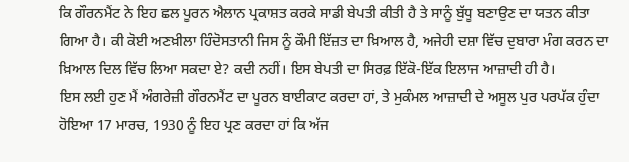ਕਿ ਗੌਰਨਮੈਂਟ ਨੇ ਇਹ ਛਲ ਪੂਰਨ ਐਲਾਨ ਪ੍ਰਕਾਸ਼ਤ ਕਰਕੇ ਸਾਡੀ ਬੇਪਤੀ ਕੀਤੀ ਹੈ ਤੇ ਸਾਨੂੰ ਬੁੱਧੂ ਬਣਾਉਣ ਦਾ ਯਤਨ ਕੀਤਾ ਗਿਆ ਹੈ। ਕੀ ਕੋਈ ਅਣਖ਼ੀਲਾ ਹਿੰਦੋਸਤਾਨੀ ਜਿਸ ਨੂੰ ਕੌਮੀ ਇੱਜ਼ਤ ਦਾ ਖ਼ਿਆਲ ਹੈ, ਅਜੇਹੀ ਦਸ਼ਾ ਵਿੱਚ ਦੁਬਾਰਾ ਮੰਗ ਕਰਨ ਦਾ ਖ਼ਿਆਲ ਦਿਲ ਵਿੱਚ ਲਿਆ ਸਕਦਾ ਏ? ਕਦੀ ਨਹੀਂ। ਇਸ ਬੇਪਤੀ ਦਾ ਸਿਰਫ਼ ਇੱਕੋ-ਇੱਕ ਇਲਾਜ ਆਜ਼ਾਦੀ ਹੀ ਹੈ।
ਇਸ ਲਈ ਹੁਣ ਮੈਂ ਅੰਗਰੇਜ਼ੀ ਗੌਰਨਮੈਂਟ ਦਾ ਪੂਰਨ ਬਾਈਕਾਟ ਕਰਦਾ ਹਾਂ, ਤੇ ਮੁਕੰਮਲ ਆਜ਼ਾਦੀ ਦੇ ਅਸੂਲ ਪੁਰ ਪਰਪੱਕ ਹੁੰਦਾ ਹੋਇਆ 17 ਮਾਰਚ, 1930 ਨੂੰ ਇਹ ਪ੍ਰਣ ਕਰਦਾ ਹਾਂ ਕਿ ਅੱਜ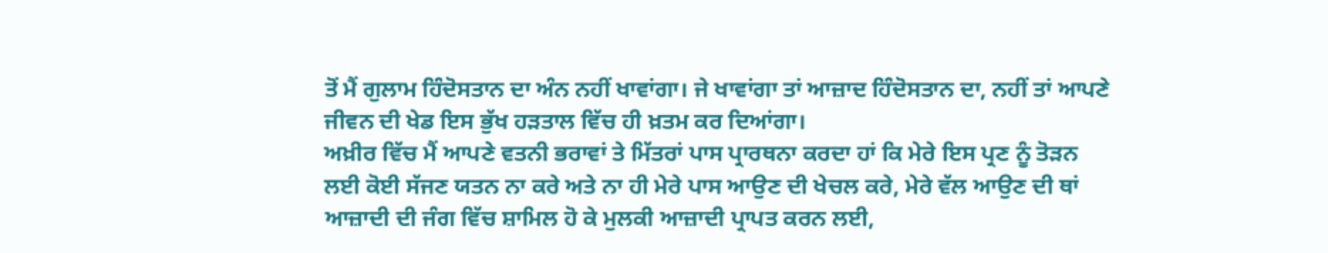ਤੋਂ ਮੈਂ ਗੁਲਾਮ ਹਿੰਦੋਸਤਾਨ ਦਾ ਅੰਨ ਨਹੀਂ ਖਾਵਾਂਗਾ। ਜੇ ਖਾਵਾਂਗਾ ਤਾਂ ਆਜ਼ਾਦ ਹਿੰਦੋਸਤਾਨ ਦਾ, ਨਹੀਂ ਤਾਂ ਆਪਣੇ ਜੀਵਨ ਦੀ ਖੇਡ ਇਸ ਭੁੱਖ ਹੜਤਾਲ ਵਿੱਚ ਹੀ ਖ਼ਤਮ ਕਰ ਦਿਆਂਗਾ।
ਅਖ਼ੀਰ ਵਿੱਚ ਮੈਂ ਆਪਣੇ ਵਤਨੀ ਭਰਾਵਾਂ ਤੇ ਮਿੱਤਰਾਂ ਪਾਸ ਪ੍ਰਾਰਥਨਾ ਕਰਦਾ ਹਾਂ ਕਿ ਮੇਰੇ ਇਸ ਪ੍ਰਣ ਨੂੰ ਤੋੜਨ ਲਈ ਕੋਈ ਸੱਜਣ ਯਤਨ ਨਾ ਕਰੇ ਅਤੇ ਨਾ ਹੀ ਮੇਰੇ ਪਾਸ ਆਉਣ ਦੀ ਖੇਚਲ ਕਰੇ, ਮੇਰੇ ਵੱਲ ਆਉਣ ਦੀ ਥਾਂ ਆਜ਼ਾਦੀ ਦੀ ਜੰਗ ਵਿੱਚ ਸ਼ਾਮਿਲ ਹੋ ਕੇ ਮੁਲਕੀ ਆਜ਼ਾਦੀ ਪ੍ਰਾਪਤ ਕਰਨ ਲਈ,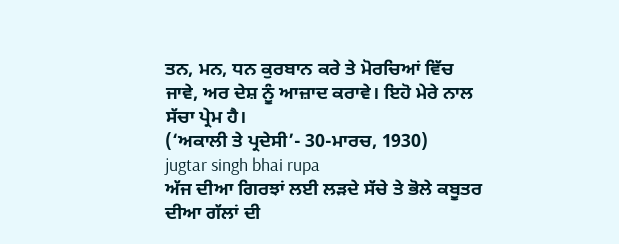ਤਨ, ਮਨ, ਧਨ ਕੁਰਬਾਨ ਕਰੇ ਤੇ ਮੋਰਚਿਆਂ ਵਿੱਚ ਜਾਵੇ, ਅਰ ਦੇਸ਼ ਨੂੰ ਆਜ਼ਾਦ ਕਰਾਵੇ। ਇਹੋ ਮੇਰੇ ਨਾਲ ਸੱਚਾ ਪ੍ਰੇਮ ਹੈ।
(‘ਅਕਾਲੀ ਤੇ ਪ੍ਰਦੇਸੀ’- 30-ਮਾਰਚ, 1930)
jugtar singh bhai rupa
ਅੱਜ ਦੀਆ ਗਿਰਝਾਂ ਲਈ ਲੜਦੇ ਸੱਚੇ ਤੇ ਭੋਲੇ ਕਬੂਤਰ ਦੀਆ ਗੱਲਾਂ ਦੀ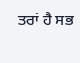ਤਰਾਂ ਹੈ ਸਭ